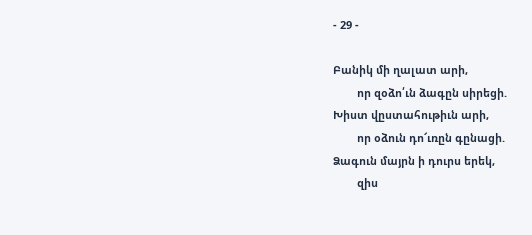- 29 -

Բանիկ մի ղալատ արի,
        որ զօձո՛ւն ձագըն սիրեցի.
Խիստ վըստահութիւն արի,
        որ օձուն դո՜ւռըն գընացի.
Ձագուն մայրն ի դուրս երեկ,
        զիս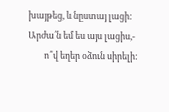խայթեց, և նըստայ լացի:
Արժա՛ն եմ ես այս լացիս,-
        ո՞վ եղեր օձուն սիրելի: